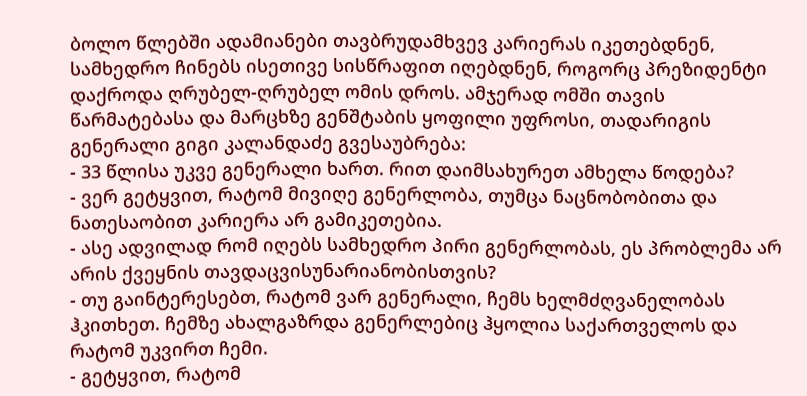ბოლო წლებში ადამიანები თავბრუდამხვევ კარიერას იკეთებდნენ, სამხედრო ჩინებს ისეთივე სისწრაფით იღებდნენ, როგორც პრეზიდენტი დაქროდა ღრუბელ-ღრუბელ ომის დროს. ამჯერად ომში თავის წარმატებასა და მარცხზე გენშტაბის ყოფილი უფროსი, თადარიგის გენერალი გიგი კალანდაძე გვესაუბრება:
- 33 წლისა უკვე გენერალი ხართ. რით დაიმსახურეთ ამხელა წოდება?
- ვერ გეტყვით, რატომ მივიღე გენერლობა, თუმცა ნაცნობობითა და ნათესაობით კარიერა არ გამიკეთებია.
- ასე ადვილად რომ იღებს სამხედრო პირი გენერლობას, ეს პრობლემა არ არის ქვეყნის თავდაცვისუნარიანობისთვის?
- თუ გაინტერესებთ, რატომ ვარ გენერალი, ჩემს ხელმძღვანელობას ჰკითხეთ. ჩემზე ახალგაზრდა გენერლებიც ჰყოლია საქართველოს და რატომ უკვირთ ჩემი.
- გეტყვით, რატომ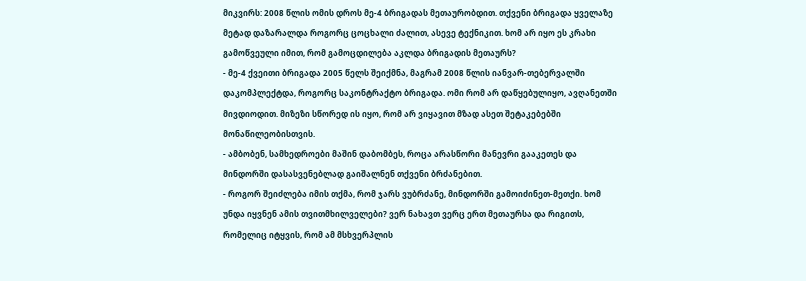მიკვირს: 2008 წლის ომის დროს მე-4 ბრიგადას მეთაურობდით. თქვენი ბრიგადა ყველაზე მეტად დაზარალდა როგორც ცოცხალი ძალით, ასევე ტექნიკით. ხომ არ იყო ეს კრახი გამოწვეული იმით, რომ გამოცდილება აკლდა ბრიგადის მეთაურს?
- მე-4 ქვეითი ბრიგადა 2005 წელს შეიქმნა, მაგრამ 2008 წლის იანვარ-თებერვალში დაკომპლექტდა, როგორც საკონტრაქტო ბრიგადა. ომი რომ არ დაწყებულიყო, ავღანეთში მივდიოდით. მიზეზი სწორედ ის იყო, რომ არ ვიყავით მზად ასეთ შეტაკებებში მონაწილეობისთვის.
- ამბობენ, სამხედროები მაშინ დაბომბეს, როცა არასწორი მანევრი გააკეთეს და მინდორში დასასვენებლად გაიშალნენ თქვენი ბრძანებით.
- როგორ შეიძლება იმის თქმა, რომ ჯარს ვუბრძანე, მინდორში გამოიძინეთ-მეთქი. ხომ უნდა იყვნენ ამის თვითმხილველები? ვერ ნახავთ ვერც ერთ მეთაურსა და რიგითს, რომელიც იტყვის, რომ ამ მსხვერპლის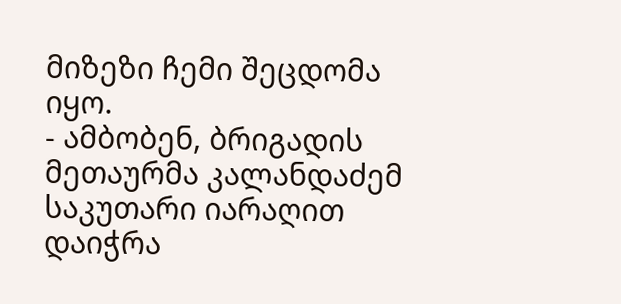მიზეზი ჩემი შეცდომა იყო.
- ამბობენ, ბრიგადის მეთაურმა კალანდაძემ საკუთარი იარაღით დაიჭრა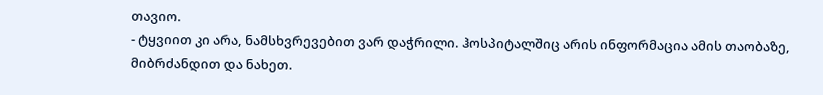თავიო.
- ტყვიით კი არა, ნამსხვრევებით ვარ დაჭრილი. ჰოსპიტალშიც არის ინფორმაცია ამის თაობაზე, მიბრძანდით და ნახეთ.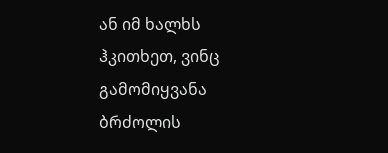ან იმ ხალხს ჰკითხეთ, ვინც გამომიყვანა ბრძოლის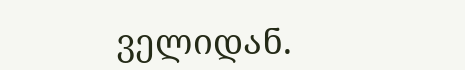ველიდან.